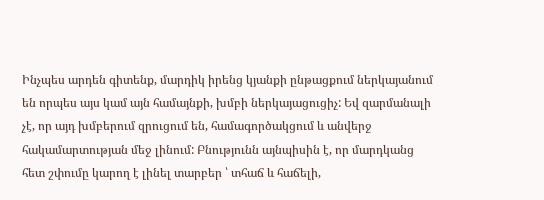Ինչպես արդեն գիտենք, մարդիկ իրենց կյանքի ընթացքում ներկայանում են որպես այս կամ այն համայնքի, խմբի ներկայացուցիչ: Եվ զարմանալի չէ, որ այդ խմբերում զրուցում են, համագործակցում և անվերջ հակամարտության մեջ լինում: Բնությունն այնպիսին է, որ մարդկանց հետ շփումը կարող է լինել տարբեր ՝ տհաճ և հաճելի,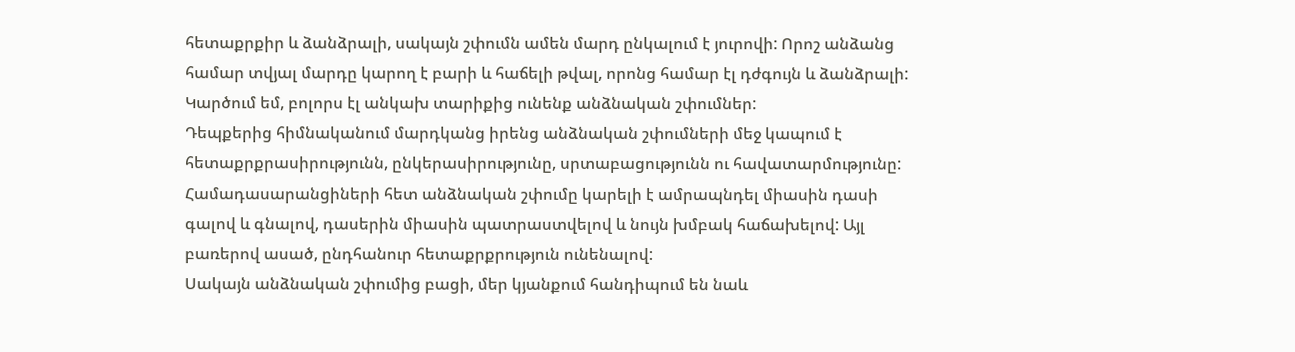հետաքրքիր և ձանձրալի, սակայն շփումն ամեն մարդ ընկալում է յուրովի: Որոշ անձանց համար տվյալ մարդը կարող է բարի և հաճելի թվալ, որոնց համար էլ դժգույն և ձանձրալի: Կարծում եմ, բոլորս էլ անկախ տարիքից ունենք անձնական շփումներ:
Դեպքերից հիմնականում մարդկանց իրենց անձնական շփումների մեջ կապում է հետաքրքրասիրությունն, ընկերասիրությունը, սրտաբացությունն ու հավատարմությունը: Համադասարանցիների հետ անձնական շփումը կարելի է ամրապնդել միասին դասի գալով և գնալով, դասերին միասին պատրաստվելով և նույն խմբակ հաճախելով: Այլ բառերով ասած, ընդհանուր հետաքրքրություն ունենալով:
Սակայն անձնական շփումից բացի, մեր կյանքում հանդիպում են նաև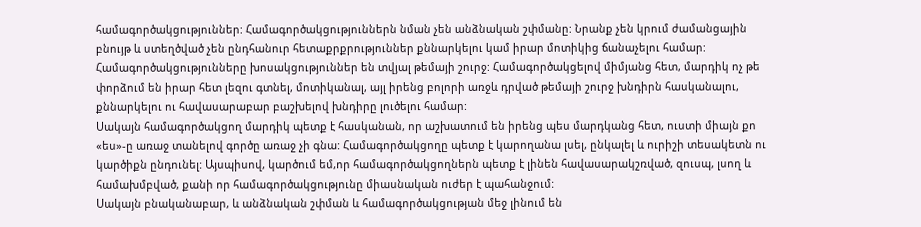համագործակցություններ: Համագործակցություններն նման չեն անձնական շփմանը: Նրանք չեն կրում ժամանցային բնույթ և ստեղծված չեն ընդհանուր հետաքրքրություններ քննարկելու կամ իրար մոտիկից ճանաչելու համար: Համագործակցությունները խոսակցություններ են տվյալ թեմայի շուրջ: Համագործակցելով միմյանց հետ, մարդիկ ոչ թե փորձում են իրար հետ լեզու գտնել, մոտիկանալ, այլ իրենց բոլորի առջև դրված թեմայի շուրջ խնդիրն հասկանալու, քննարկելու ու հավասարաբար բաշխելով խնդիրը լուծելու համար:
Սակայն համագործակցող մարդիկ պետք է հասկանան, որ աշխատում են իրենց պես մարդկանց հետ, ուստի միայն քո «ես»-ը առաջ տանելով գործը առաջ չի գնա: Համագործակցողը պետք է կարողանա լսել, ընկալել և ուրիշի տեսակետն ու կարծիքն ընդունել: Այսպիսով, կարծում եմ,որ համագործակցողներն պետք է լինեն հավասարակշռված, զուսպ, լսող և համախմբված, քանի որ համագործակցությունը միասնական ուժեր է պահանջում:
Սակայն բնականաբար, և անձնական շփման և համագործակցության մեջ լինում են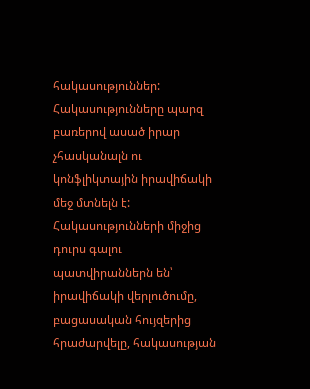հակասություններ: Հակասությունները պարզ բառերով ասած իրար չհասկանալն ու կոնֆլիկտային իրավիճակի մեջ մտնելն է: Հակասությունների միջից դուրս գալու պատվիրաններն են՝ իրավիճակի վերլուծումը, բացասական հույզերից հրաժարվելը, հակասության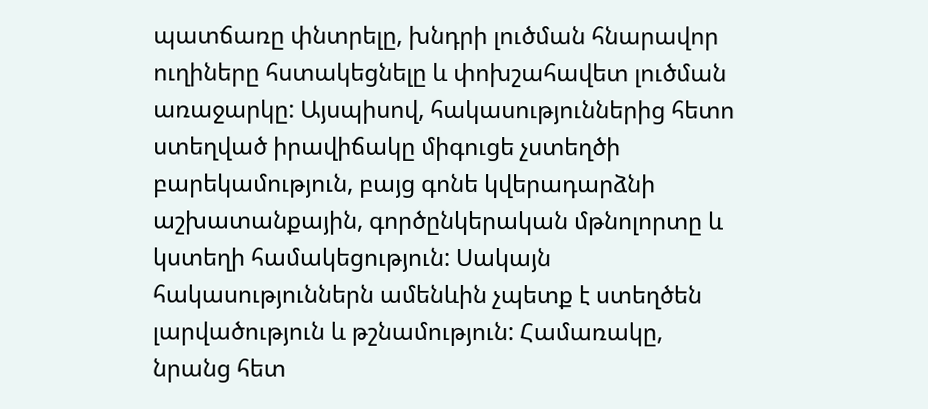պատճառը փնտրելը, խնդրի լուծման հնարավոր ուղիները հստակեցնելը և փոխշահավետ լուծման առաջարկը: Այսպիսով, հակասություններից հետո ստեղված իրավիճակը միգուցե չստեղծի բարեկամություն, բայց գոնե կվերադարձնի աշխատանքային, գործընկերական մթնոլորտը և կստեղի համակեցություն: Սակայն հակասություններն ամենևին չպետք է ստեղծեն լարվածություն և թշնամություն: Համառակը, նրանց հետ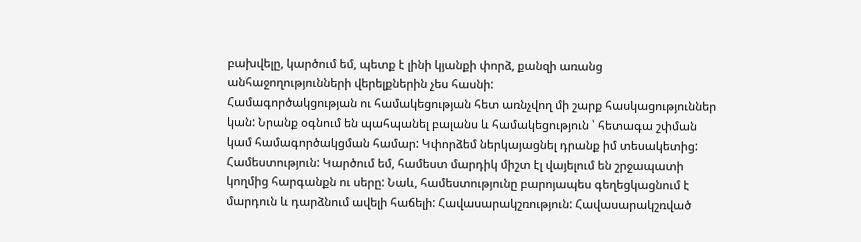բախվելը, կարծում եմ, պետք է լինի կյանքի փորձ, քանզի առանց անհաջողությունների վերելքներին չես հասնի:
Համագործակցության ու համակեցության հետ առնչվող մի շարք հասկացություններ կան: Նրանք օգնում են պահպանել բալանս և համակեցություն ՝ հետագա շփման կամ համագործակցման համար: Կփորձեմ ներկայացնել դրանք իմ տեսակետից:
Համեստություն: Կարծում եմ, համեստ մարդիկ միշտ էլ վայելում են շրջապատի կողմից հարգանքն ու սերը: Նաև, համեստությունը բարոյապես գեղեցկացնում է մարդուն և դարձնում ավելի հաճելի: Հավասարակշռություն: Հավասարակշռված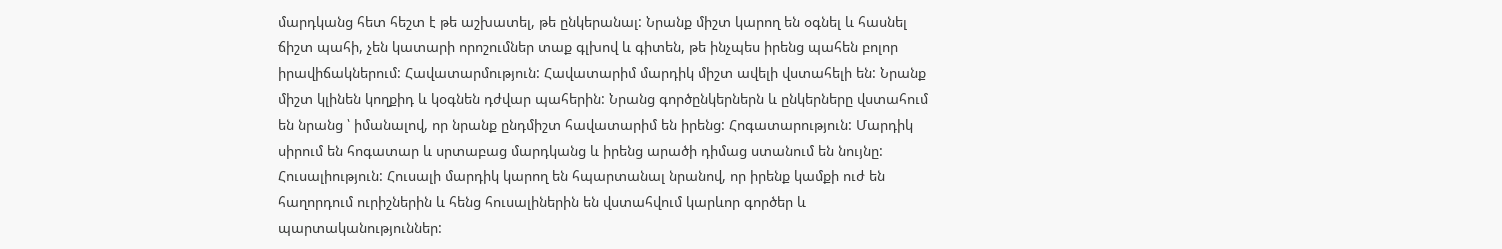մարդկանց հետ հեշտ է թե աշխատել, թե ընկերանալ: Նրանք միշտ կարող են օգնել և հասնել ճիշտ պահի, չեն կատարի որոշումներ տաք գլխով և գիտեն, թե ինչպես իրենց պահեն բոլոր իրավիճակներում: Հավատարմություն: Հավատարիմ մարդիկ միշտ ավելի վստահելի են: Նրանք միշտ կլինեն կողքիդ և կօգնեն դժվար պահերին: Նրանց գործընկերներն և ընկերները վստահում են նրանց ՝ իմանալով, որ նրանք ընդմիշտ հավատարիմ են իրենց: Հոգատարություն: Մարդիկ սիրում են հոգատար և սրտաբաց մարդկանց և իրենց արածի դիմաց ստանում են նույնը: Հուսալիություն: Հուսալի մարդիկ կարող են հպարտանալ նրանով, որ իրենք կամքի ուժ են հաղորդում ուրիշներին և հենց հուսալիներին են վստահվում կարևոր գործեր և պարտականություններ: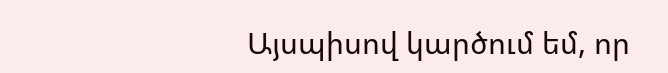Այսպիսով կարծում եմ, որ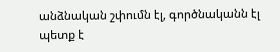անձնական շփումն էլ, գործնականն էլ պետք է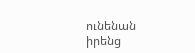ունենան իրենց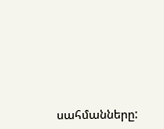սահմանները: